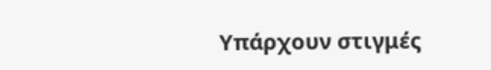Υπάρχουν στιγμές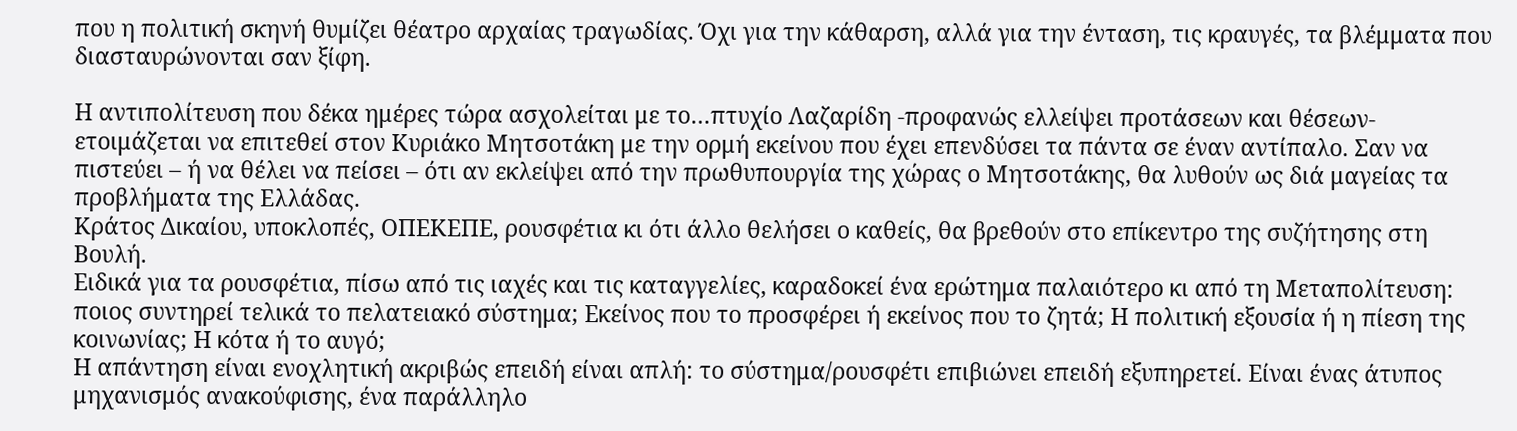που η πολιτική σκηνή θυμίζει θέατρο αρχαίας τραγωδίας. Όχι για την κάθαρση, αλλά για την ένταση, τις κραυγές, τα βλέμματα που διασταυρώνονται σαν ξίφη.

Η αντιπολίτευση που δέκα ημέρες τώρα ασχολείται με το…πτυχίο Λαζαρίδη -προφανώς ελλείψει προτάσεων και θέσεων- ετοιμάζεται να επιτεθεί στον Κυριάκο Μητσοτάκη με την ορμή εκείνου που έχει επενδύσει τα πάντα σε έναν αντίπαλο. Σαν να πιστεύει – ή να θέλει να πείσει – ότι αν εκλείψει από την πρωθυπουργία της χώρας ο Μητσοτάκης, θα λυθούν ως διά μαγείας τα προβλήματα της Ελλάδας.
Κράτος Δικαίου, υποκλοπές, ΟΠΕΚΕΠΕ, ρουσφέτια κι ότι άλλο θελήσει ο καθείς, θα βρεθούν στο επίκεντρο της συζήτησης στη Βουλή.
Ειδικά για τα ρουσφέτια, πίσω από τις ιαχές και τις καταγγελίες, καραδοκεί ένα ερώτημα παλαιότερο κι από τη Μεταπολίτευση: ποιος συντηρεί τελικά το πελατειακό σύστημα; Εκείνος που το προσφέρει ή εκείνος που το ζητά; Η πολιτική εξουσία ή η πίεση της κοινωνίας; Η κότα ή το αυγό;
Η απάντηση είναι ενοχλητική ακριβώς επειδή είναι απλή: το σύστημα/ρουσφέτι επιβιώνει επειδή εξυπηρετεί. Είναι ένας άτυπος μηχανισμός ανακούφισης, ένα παράλληλο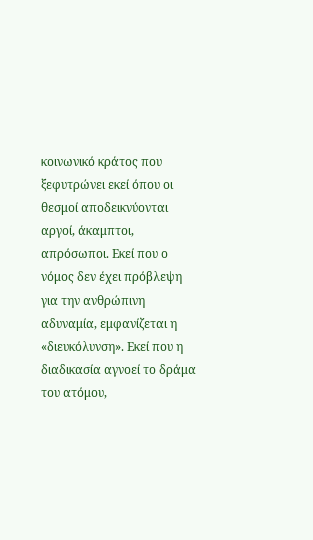κοινωνικό κράτος που ξεφυτρώνει εκεί όπου οι θεσμοί αποδεικνύονται αργοί, άκαμπτοι, απρόσωποι. Εκεί που ο νόμος δεν έχει πρόβλεψη για την ανθρώπινη αδυναμία, εμφανίζεται η «διευκόλυνση». Εκεί που η διαδικασία αγνοεί το δράμα του ατόμου,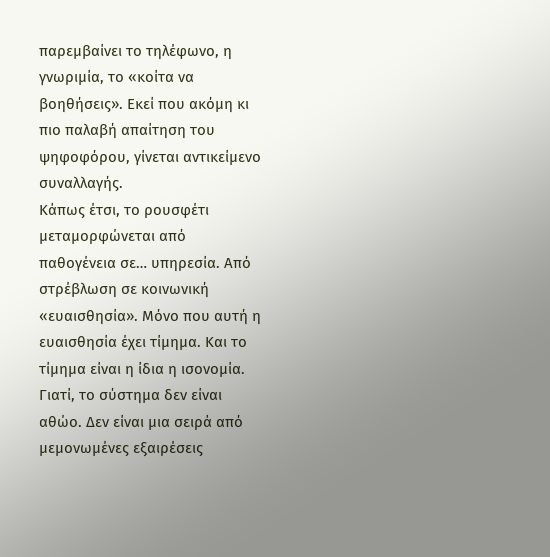παρεμβαίνει το τηλέφωνο, η γνωριμία, το «κοίτα να βοηθήσεις». Εκεί που ακόμη κι πιο παλαβή απαίτηση του ψηφοφόρου, γίνεται αντικείμενο συναλλαγής.
Κάπως έτσι, το ρουσφέτι μεταμορφώνεται από παθογένεια σε… υπηρεσία. Από στρέβλωση σε κοινωνική «ευαισθησία». Μόνο που αυτή η ευαισθησία έχει τίμημα. Και το τίμημα είναι η ίδια η ισονομία.
Γιατί, το σύστημα δεν είναι αθώο. Δεν είναι μια σειρά από μεμονωμένες εξαιρέσεις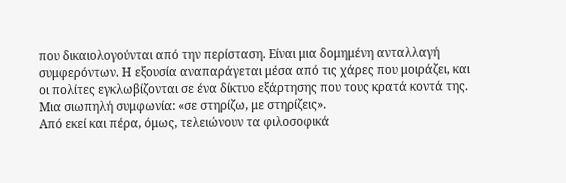που δικαιολογούνται από την περίσταση. Είναι μια δομημένη ανταλλαγή συμφερόντων. Η εξουσία αναπαράγεται μέσα από τις χάρες που μοιράζει, και οι πολίτες εγκλωβίζονται σε ένα δίκτυο εξάρτησης που τους κρατά κοντά της. Μια σιωπηλή συμφωνία: «σε στηρίζω, με στηρίζεις».
Από εκεί και πέρα, όμως, τελειώνουν τα φιλοσοφικά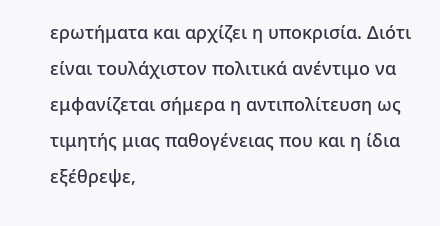ερωτήματα και αρχίζει η υποκρισία. Διότι είναι τουλάχιστον πολιτικά ανέντιμο να εμφανίζεται σήμερα η αντιπολίτευση ως τιμητής μιας παθογένειας που και η ίδια εξέθρεψε,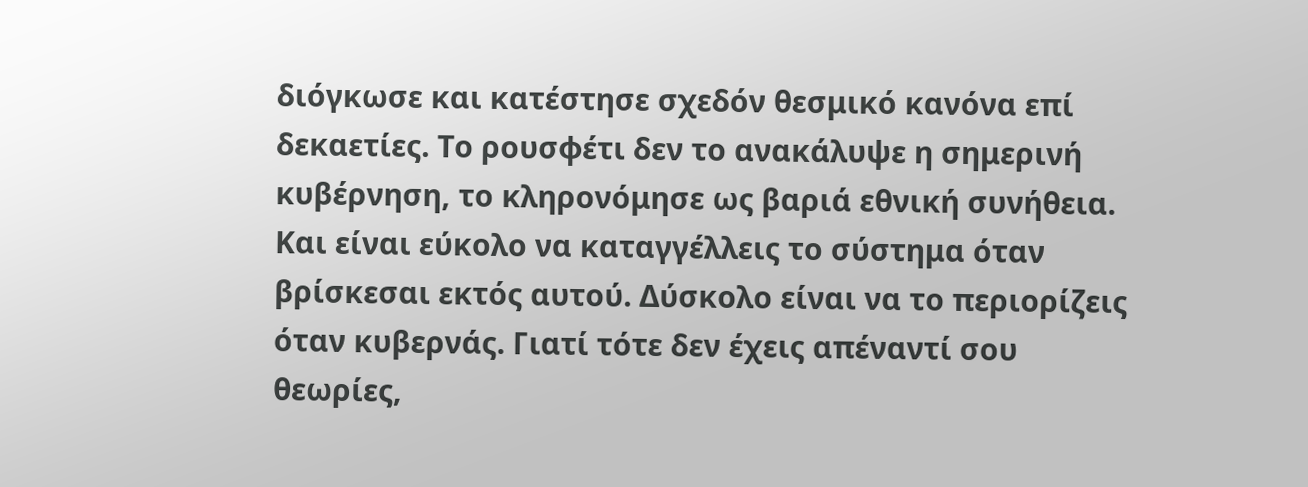διόγκωσε και κατέστησε σχεδόν θεσμικό κανόνα επί δεκαετίες. Το ρουσφέτι δεν το ανακάλυψε η σημερινή κυβέρνηση, το κληρονόμησε ως βαριά εθνική συνήθεια.
Και είναι εύκολο να καταγγέλλεις το σύστημα όταν βρίσκεσαι εκτός αυτού. Δύσκολο είναι να το περιορίζεις όταν κυβερνάς. Γιατί τότε δεν έχεις απέναντί σου θεωρίες,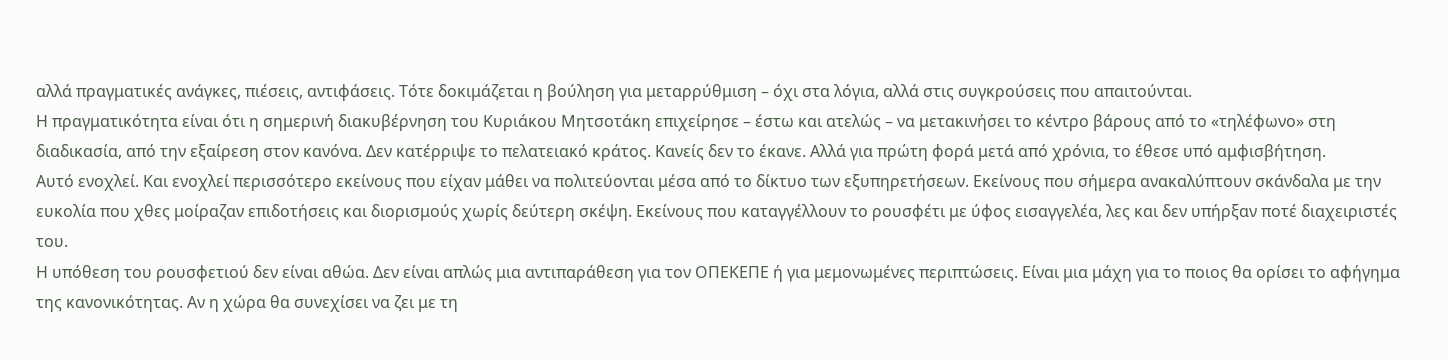αλλά πραγματικές ανάγκες, πιέσεις, αντιφάσεις. Τότε δοκιμάζεται η βούληση για μεταρρύθμιση – όχι στα λόγια, αλλά στις συγκρούσεις που απαιτούνται.
Η πραγματικότητα είναι ότι η σημερινή διακυβέρνηση του Κυριάκου Μητσοτάκη επιχείρησε – έστω και ατελώς – να μετακινήσει το κέντρο βάρους από το «τηλέφωνο» στη διαδικασία, από την εξαίρεση στον κανόνα. Δεν κατέρριψε το πελατειακό κράτος. Κανείς δεν το έκανε. Αλλά για πρώτη φορά μετά από χρόνια, το έθεσε υπό αμφισβήτηση.
Αυτό ενοχλεί. Και ενοχλεί περισσότερο εκείνους που είχαν μάθει να πολιτεύονται μέσα από το δίκτυο των εξυπηρετήσεων. Εκείνους που σήμερα ανακαλύπτουν σκάνδαλα με την ευκολία που χθες μοίραζαν επιδοτήσεις και διορισμούς χωρίς δεύτερη σκέψη. Εκείνους που καταγγέλλουν το ρουσφέτι με ύφος εισαγγελέα, λες και δεν υπήρξαν ποτέ διαχειριστές του.
Η υπόθεση του ρουσφετιού δεν είναι αθώα. Δεν είναι απλώς μια αντιπαράθεση για τον ΟΠΕΚΕΠΕ ή για μεμονωμένες περιπτώσεις. Είναι μια μάχη για το ποιος θα ορίσει το αφήγημα της κανονικότητας. Αν η χώρα θα συνεχίσει να ζει με τη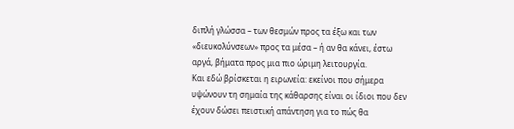διπλή γλώσσα – των θεσμών προς τα έξω και των «διευκολύνσεων» προς τα μέσα – ή αν θα κάνει, έστω αργά, βήματα προς μια πιο ώριμη λειτουργία.
Και εδώ βρίσκεται η ειρωνεία: εκείνοι που σήμερα υψώνουν τη σημαία της κάθαρσης είναι οι ίδιοι που δεν έχουν δώσει πειστική απάντηση για το πώς θα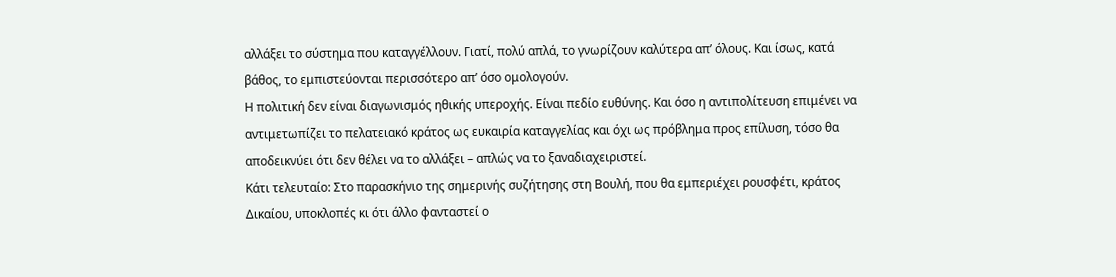αλλάξει το σύστημα που καταγγέλλουν. Γιατί, πολύ απλά, το γνωρίζουν καλύτερα απ’ όλους. Και ίσως, κατά βάθος, το εμπιστεύονται περισσότερο απ’ όσο ομολογούν.
Η πολιτική δεν είναι διαγωνισμός ηθικής υπεροχής. Είναι πεδίο ευθύνης. Και όσο η αντιπολίτευση επιμένει να αντιμετωπίζει το πελατειακό κράτος ως ευκαιρία καταγγελίας και όχι ως πρόβλημα προς επίλυση, τόσο θα αποδεικνύει ότι δεν θέλει να το αλλάξει – απλώς να το ξαναδιαχειριστεί.
Κάτι τελευταίο: Στο παρασκήνιο της σημερινής συζήτησης στη Βουλή, που θα εμπεριέχει ρουσφέτι, κράτος Δικαίου, υποκλοπές κι ότι άλλο φανταστεί ο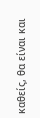καθείς, θα είναι και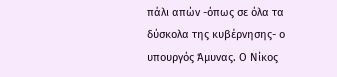πάλι απών -όπως σε όλα τα δύσκολα της κυβέρνησης- ο υπουργός Άμυνας. Ο Νίκος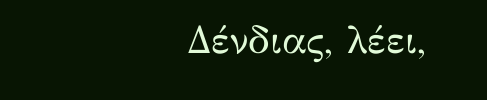Δένδιας, λέει,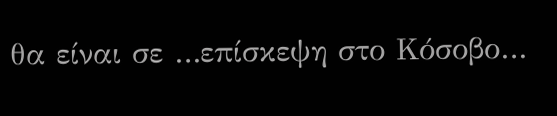θα είναι σε …επίσκεψη στο Κόσοβο…